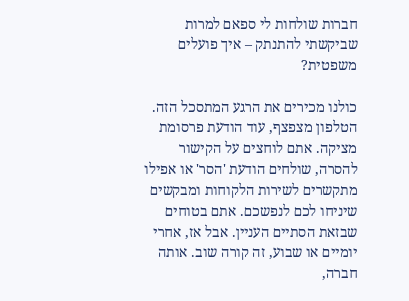חברות שולחות לי ספאם למרות שביקשתי להתנתק – איך פועלים משפטית?

כולנו מכירים את הרגע המתסכל הזה. הטלפון מצפצף, עוד הודעת פרסומת מציקה. אתם לוחצים על הקישור להסרה, שולחים הודעת 'הסר' או אפילו מתקשרים לשירות הלקוחות ומבקשים שיניחו לכם לנפשכם. אתם בטוחים שבזאת הסתיים העניין. אבל אז, אחרי יומיים או שבוע, זה קורה שוב. אותה חברה,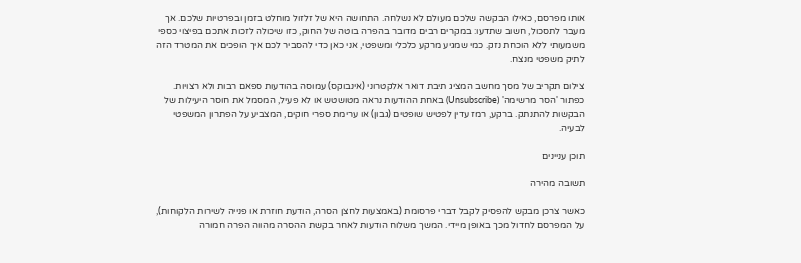אותו מפרסם, כאילו הבקשה שלכם מעולם לא נשלחה. התחושה היא של זלזול מוחלט בזמן ובפרטיות שלכם. אך מעבר לתסכול, חשוב שתדעו: במקרים רבים מדובר בהפרה בוטה של החוק, כזו שיכולה לזכות אתכם בפיצוי כספי משמעותי ללא הוכחת נזק. כמי שמגיע מרקע כלכלי ומשפטי, אני כאן כדי להסביר לכם איך הופכים את המטרד הזה לתיק משפטי מנצח.

צילום תקריב של מסך מחשב המציג תיבת דואר אלקטרוני (אינבוקס) עמוסה בהודעות ספאם רבות ולא רצויות. כפתור 'הסר מרשימה' (Unsubscribe) באחת ההודעות נראה מטושטש או לא פעיל, המסמל את חוסר היעילות של הבקשות להתנתק. ברקע, רמז עדין לפטיש שופטים (גבון) או ערימת ספרי חוקים, המצביע על הפתרון המשפטי לבעיה.

תוכן עניינים

תשובה מהירה

כאשר צרכן מבקש להפסיק לקבל דברי פרסומת (באמצעות לחצן הסרה, הודעת חוזרת או פנייה לשירות הלקוחות), על המפרסם לחדול מכך באופן מיידי. המשך משלוח הודעות לאחר בקשת ההסרה מהווה הפרה חמורה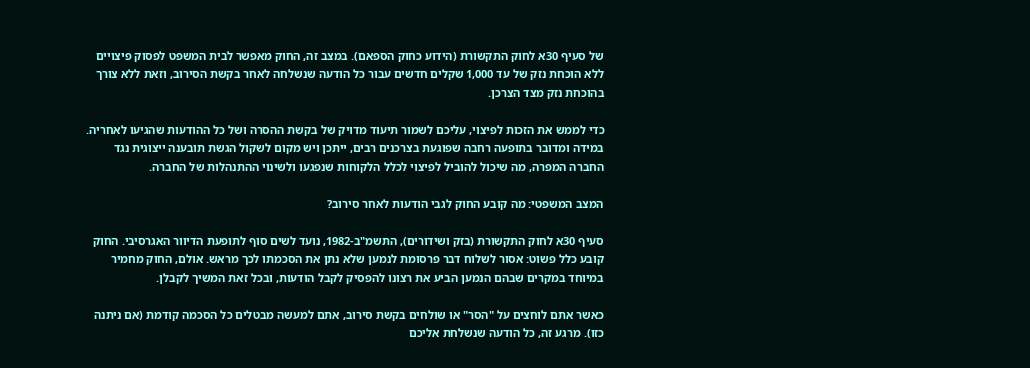של סעיף 30א לחוק התקשורת (הידוע כחוק הספאם). במצב זה, החוק מאפשר לבית המשפט לפסוק פיצויים ללא הוכחת נזק של עד 1,000 שקלים חדשים עבור כל הודעה שנשלחה לאחר בקשת הסירוב, וזאת ללא צורך בהוכחת נזק מצד הצרכן.

כדי לממש את הזכות לפיצוי, עליכם לשמור תיעוד מדויק של בקשת ההסרה ושל כל ההודעות שהגיעו לאחריה. במידה ומדובר בתופעה רחבה שפוגעת בצרכנים רבים, ייתכן ויש מקום לשקול הגשת תובענה ייצוגית נגד החברה המפרה, מה שיכול להוביל לפיצוי לכלל הלקוחות שנפגעו ולשינוי ההתנהלות של החברה.

המצב המשפטי: מה קובע החוק לגבי הודעות לאחר סירוב?

סעיף 30א לחוק התקשורת (בזק ושידורים), התשמ"ב-1982, נועד לשים סוף לתופעת הדיוור האגרסיבי. החוק קובע כלל פשוט: אסור לשלוח דבר פרסומת לנמען שלא נתן את הסכמתו לכך מראש. אולם, החוק מחמיר במיוחד במקרים שבהם הנמען הביע את רצונו להפסיק לקבל הודעות, ובכל זאת המשיך לקבלן.

כאשר אתם לוחצים על "הסר" או שולחים בקשת סירוב, אתם למעשה מבטלים כל הסכמה קודמת (אם ניתנה כזו). מרגע זה, כל הודעה שנשלחת אליכם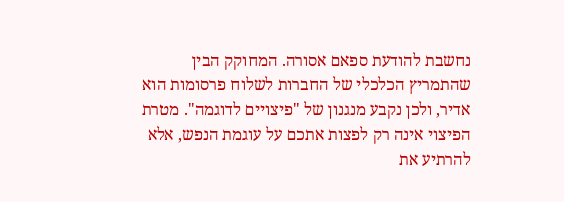נחשבת להודעת ספאם אסורה. המחוקק הבין שהתמריץ הכלכלי של החברות לשלוח פרסומות הוא אדיר, ולכן נקבע מנגנון של "פיצויים לדוגמה". מטרת הפיצוי אינה רק לפצות אתכם על עוגמת הנפש, אלא להרתיע את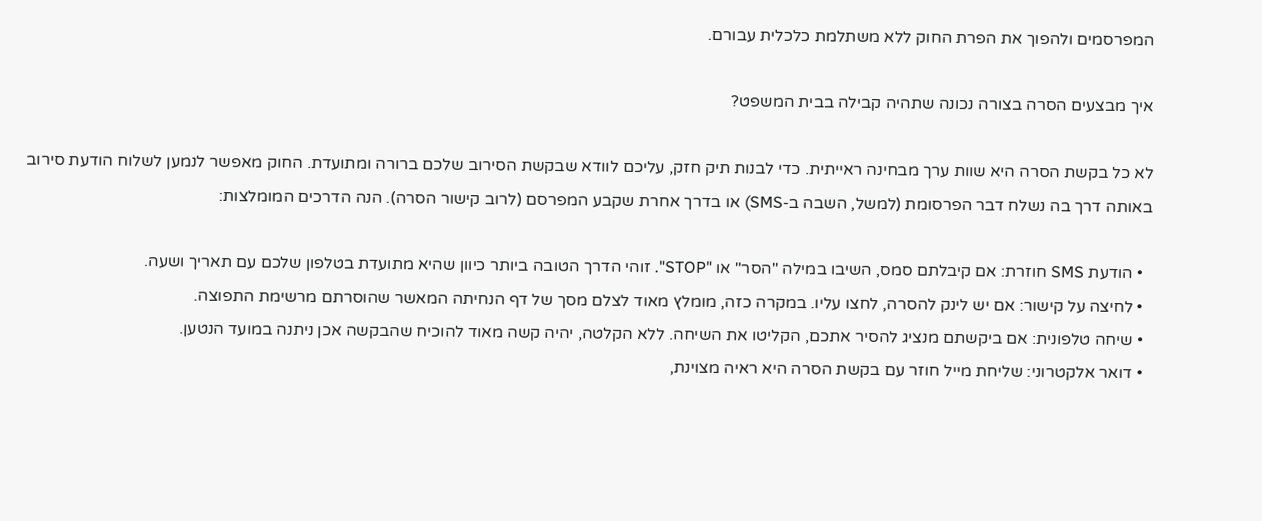המפרסמים ולהפוך את הפרת החוק ללא משתלמת כלכלית עבורם.

איך מבצעים הסרה בצורה נכונה שתהיה קבילה בבית המשפט?

לא כל בקשת הסרה היא שוות ערך מבחינה ראייתית. כדי לבנות תיק חזק, עליכם לוודא שבקשת הסירוב שלכם ברורה ומתועדת. החוק מאפשר לנמען לשלוח הודעת סירוב באותה דרך בה נשלח דבר הפרסומת (למשל, השבה ב-SMS) או בדרך אחרת שקבע המפרסם (לרוב קישור הסרה). הנה הדרכים המומלצות:

  • הודעת SMS חוזרת: אם קיבלתם סמס, השיבו במילה "הסר" או "STOP". זוהי הדרך הטובה ביותר כיוון שהיא מתועדת בטלפון שלכם עם תאריך ושעה.
  • לחיצה על קישור: אם יש לינק להסרה, לחצו עליו. במקרה כזה, מומלץ מאוד לצלם מסך של דף הנחיתה המאשר שהוסרתם מרשימת התפוצה.
  • שיחה טלפונית: אם ביקשתם מנציג להסיר אתכם, הקליטו את השיחה. ללא הקלטה, יהיה קשה מאוד להוכיח שהבקשה אכן ניתנה במועד הנטען.
  • דואר אלקטרוני: שליחת מייל חוזר עם בקשת הסרה היא ראיה מצוינת,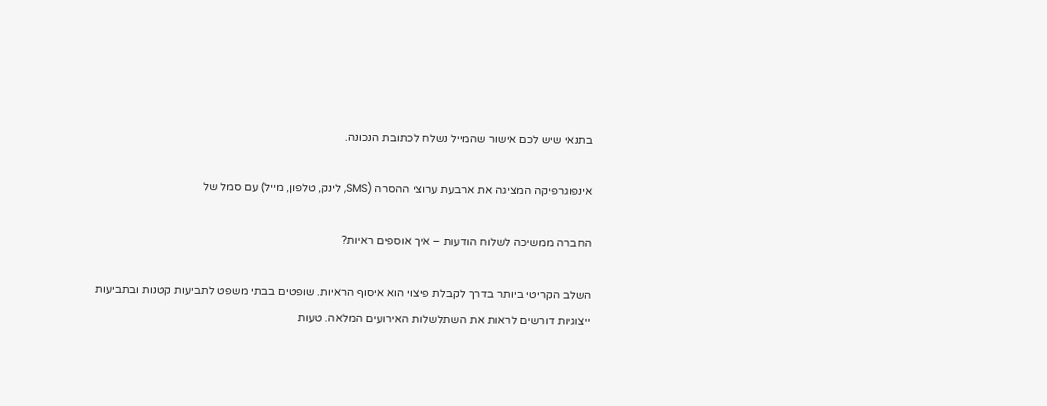בתנאי שיש לכם אישור שהמייל נשלח לכתובת הנכונה.

אינפוגרפיקה המציגה את ארבעת ערוצי ההסרה (SMS, לינק, טלפון, מייל) עם סמל של

החברה ממשיכה לשלוח הודעות – איך אוספים ראיות?

השלב הקריטי ביותר בדרך לקבלת פיצוי הוא איסוף הראיות. שופטים בבתי משפט לתביעות קטנות ובתביעות ייצוגיות דורשים לראות את השתלשלות האירועים המלאה. טעות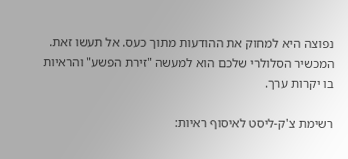נפוצה היא למחוק את ההודעות מתוך כעס. אל תעשו זאת. המכשיר הסלולרי שלכם הוא למעשה "זירת הפשע" והראיות בו יקרות ערך.

רשימת צ'ק-ליסט לאיסוף ראיות: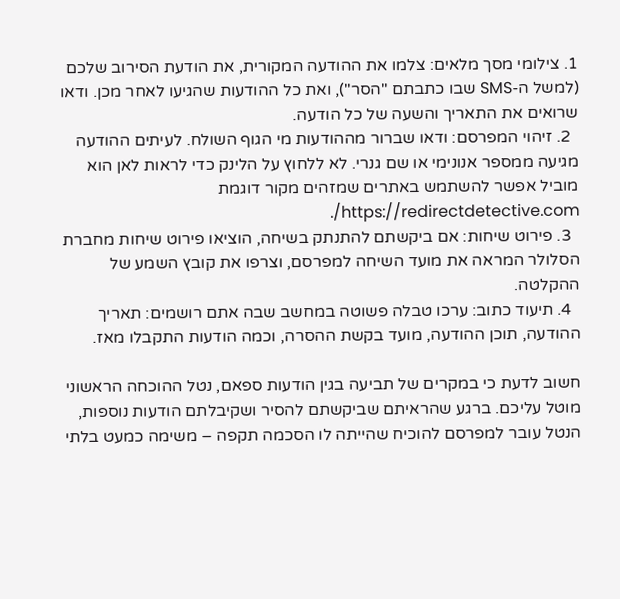1. צילומי מסך מלאים: צלמו את ההודעה המקורית, את הודעת הסירוב שלכם (למשל ה-SMS שבו כתבתם "הסר"), ואת כל ההודעות שהגיעו לאחר מכן. ודאו שרואים את התאריך והשעה של כל הודעה.
  2. זיהוי המפרסם: ודאו שברור מההודעות מי הגוף השולח. לעיתים ההודעה מגיעה ממספר אנונימי או שם גנרי. לא ללחוץ על הלינק כדי לראות לאן הוא מוביל אפשר להשתמש באתרים שמזהים מקור דוגמת https://redirectdetective.com/.
  3. פירוט שיחות: אם ביקשתם להתנתק בשיחה, הוציאו פירוט שיחות מחברת הסלולר המראה את מועד השיחה למפרסם, וצרפו את קובץ השמע של ההקלטה.
  4. תיעוד כתוב: ערכו טבלה פשוטה במחשב שבה אתם רושמים: תאריך ההודעה, תוכן ההודעה, מועד בקשת ההסרה, וכמה הודעות התקבלו מאז.

חשוב לדעת כי במקרים של תביעה בגין הודעות ספאם, נטל ההוכחה הראשוני מוטל עליכם. ברגע שהראיתם שביקשתם להסיר ושקיבלתם הודעות נוספות, הנטל עובר למפרסם להוכיח שהייתה לו הסכמה תקפה – משימה כמעט בלתי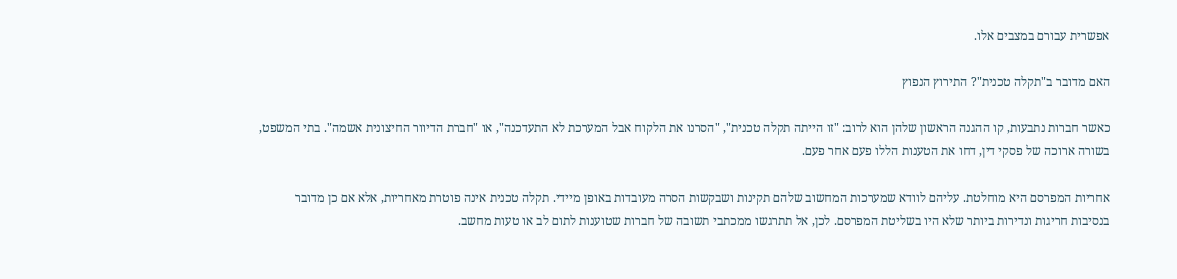אפשרית עבורם במצבים אלו.

האם מדובר ב"תקלה טכנית"? התירוץ הנפוץ

כאשר חברות נתבעות, קו ההגנה הראשון שלהן הוא לרוב: "זו הייתה תקלה טכנית", "הסרנו את הלקוח אבל המערכת לא התעדכנה", או "חברת הדיוור החיצונית אשמה". בתי המשפט, בשורה ארוכה של פסקי דין, דחו את הטענות הללו פעם אחר פעם.

אחריות המפרסם היא מוחלטת. עליהם לוודא שמערכות המחשוב שלהם תקינות ושבקשות הסרה מעובדות באופן מיידי. תקלה טכנית אינה פוטרת מאחריות, אלא אם כן מדובר בנסיבות חריגות ונדירות ביותר שלא היו בשליטת המפרסם. לכן, אל תתרגשו ממכתבי תשובה של חברות שטוענות לתום לב או טעות מחשב.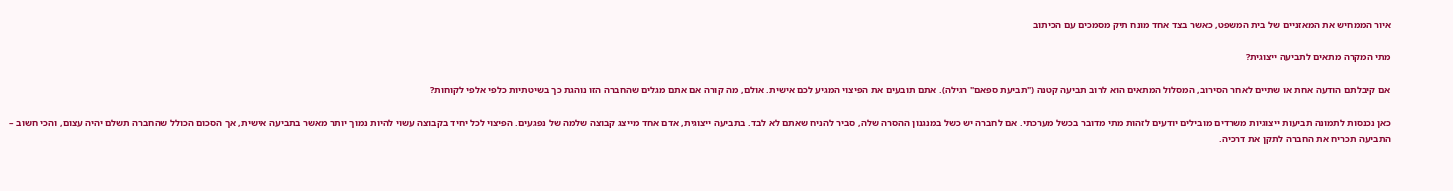איור הממחיש את המאזניים של בית המשפט, כאשר בצד אחד מונח תיק מסמכים עם הכיתוב

מתי המקרה מתאים לתביעה ייצוגית?

אם קיבלתם הודעה אחת או שתיים לאחר הסירוב, המסלול המתאים הוא לרוב תביעה קטנה ("תביעת ספאם" רגילה). אתם תובעים את הפיצוי המגיע לכם אישית. אולם, מה קורה אם אתם מגלים שהחברה הזו נוהגת כך בשיטתיות כלפי אלפי לקוחות?

כאן נכנסות לתמונה תביעות ייצוגיות משרדים מובילים יודעים לזהות מתי מדובר בכשל מערכתי. אם לחברה יש כשל במנגנון ההסרה שלה, סביר להניח שאתם לא לבד. בתביעה ייצוגית, אדם אחד מייצג קבוצה שלמה של נפגעים. הפיצוי לכל יחיד בקבוצה עשוי להיות נמוך יותר מאשר בתביעה אישית, אך הסכום הכולל שהחברה תשלם יהיה עצום, והכי חשוב – התביעה תכריח את החברה לתקן את דרכיה.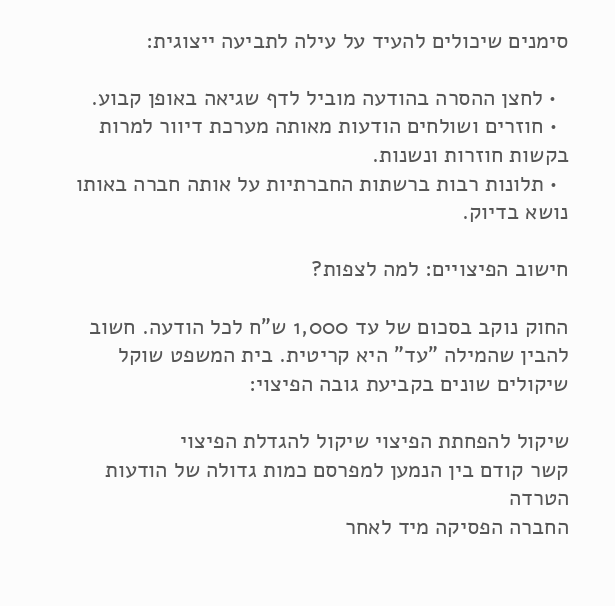סימנים שיכולים להעיד על עילה לתביעה ייצוגית:

  • לחצן ההסרה בהודעה מוביל לדף שגיאה באופן קבוע.
  • חוזרים ושולחים הודעות מאותה מערכת דיוור למרות בקשות חוזרות ונשנות.
  • תלונות רבות ברשתות החברתיות על אותה חברה באותו נושא בדיוק.

חישוב הפיצויים: למה לצפות?

החוק נוקב בסכום של עד 1,000 ש"ח לכל הודעה. חשוב להבין שהמילה "עד" היא קריטית. בית המשפט שוקל שיקולים שונים בקביעת גובה הפיצוי:

שיקול להפחתת הפיצוי שיקול להגדלת הפיצוי
קשר קודם בין הנמען למפרסם כמות גדולה של הודעות הטרדה
החברה הפסיקה מיד לאחר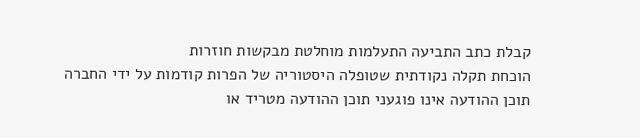קבלת כתב התביעה התעלמות מוחלטת מבקשות חוזרות
הוכחת תקלה נקודתית שטופלה היסטוריה של הפרות קודמות על ידי החברה
תוכן ההודעה אינו פוגעני תוכן ההודעה מטריד או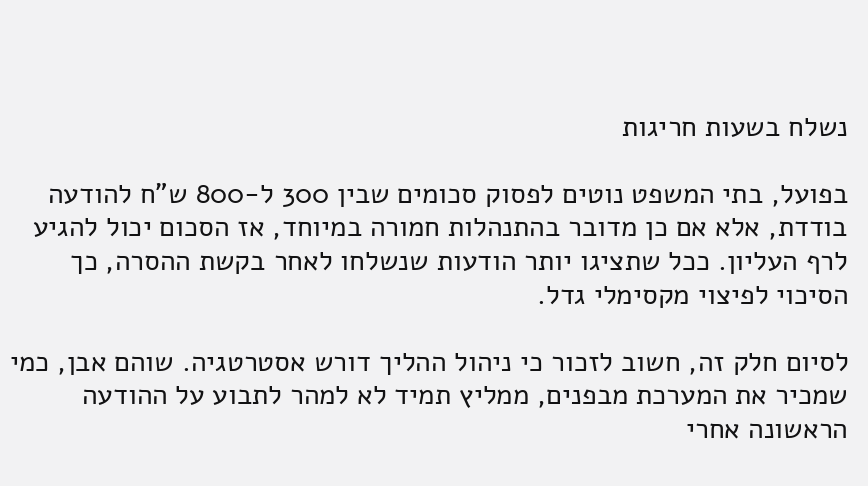נשלח בשעות חריגות

בפועל, בתי המשפט נוטים לפסוק סכומים שבין 300 ל-800 ש"ח להודעה בודדת, אלא אם כן מדובר בהתנהלות חמורה במיוחד, אז הסכום יכול להגיע לרף העליון. ככל שתציגו יותר הודעות שנשלחו לאחר בקשת ההסרה, כך הסיכוי לפיצוי מקסימלי גדל.

לסיום חלק זה, חשוב לזכור כי ניהול ההליך דורש אסטרטגיה. שוהם אבן, כמי שמכיר את המערכת מבפנים, ממליץ תמיד לא למהר לתבוע על ההודעה הראשונה אחרי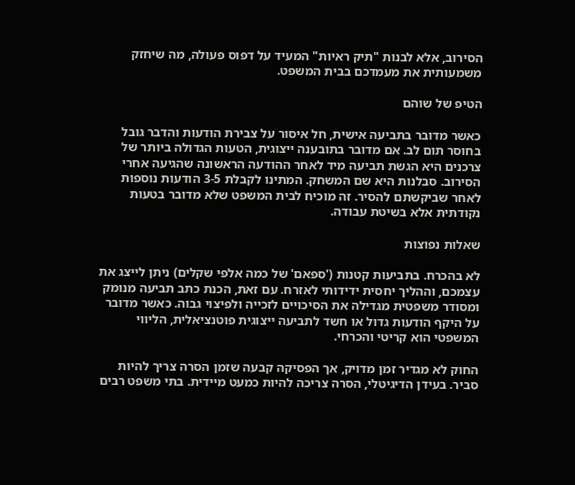הסירוב, אלא לבנות "תיק ראיות" המעיד על דפוס פעולה, מה שיחזק משמעותית את מעמדכם בבית המשפט.

הטיפ של שוהם

כאשר מדובר בתביעה אישית, חל איסור על צבירת הודעות והדבר גובל בחוסר תום לב. אם מדובר בתובענה ייצוגית, הטעות הגדולה ביותר של צרכנים היא הגשת תביעה מיד לאחר ההודעה הראשונה שהגיעה אחרי הסירוב. סבלנות היא שם המשחק. המתינו לקבלת 3-5 הודעות נוספות לאחר שביקשתם להסיר. זה מוכיח לבית המשפט שלא מדובר בטעות נקודתית אלא בשיטת עבודה.

שאלות נפוצות

לא בהכרח. בתביעות קטנות ('ספאם' של כמה אלפי שקלים) ניתן לייצג את עצמכם, וההליך יחסית ידידותי לאזרח. עם זאת, הכנת כתב תביעה מנומק ומסודר משפטית מגדילה את הסיכויים לזכייה ולפיצוי גבוה. כאשר מדובר על היקף הודעות גדול או חשד לתביעה ייצוגית פוטנציאלית, הליווי המשפטי הוא קריטי והכרחי.

החוק לא מגדיר זמן מדויק, אך הפסיקה קבעה שזמן הסרה צריך להיות סביר. בעידן הדיגיטלי, הסרה צריכה להיות כמעט מיידית. בתי משפט רבים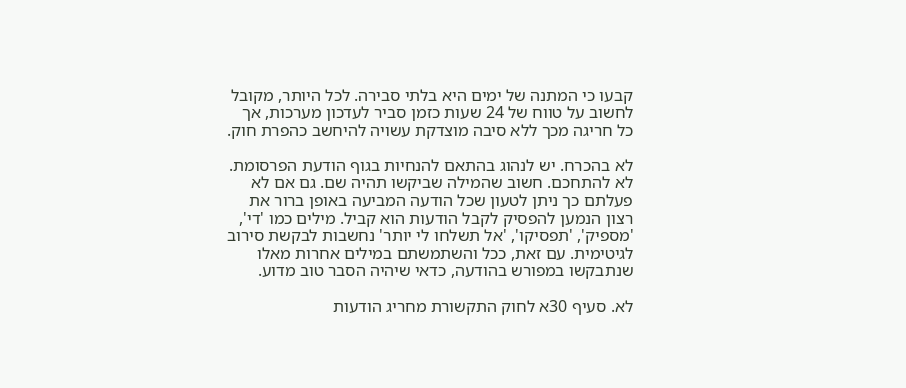קבעו כי המתנה של ימים היא בלתי סבירה. לכל היותר, מקובל לחשוב על טווח של 24 שעות כזמן סביר לעדכון מערכות, אך כל חריגה מכך ללא סיבה מוצדקת עשויה להיחשב כהפרת חוק.

לא בהכרח. יש לנהוג בהתאם להנחיות בגוף הודעת הפרסומת. לא להתחכם. חשוב שהמילה שביקשו תהיה שם. גם אם לא פעלתם כך ניתן לטעון שכל הודעה המביעה באופן ברור את רצון הנמען להפסיק לקבל הודעות הוא קביל. מילים כמו 'די', 'מספיק', 'תפסיקו', 'אל תשלחו לי יותר' נחשבות לבקשת סירוב לגיטימית. עם זאת, ככל והשתמשתם במילים אחרות מאלו שנתבקשו במפורש בהודעה, כדאי שיהיה הסבר טוב מדוע.

לא. סעיף 30א לחוק התקשורת מחריג הודעות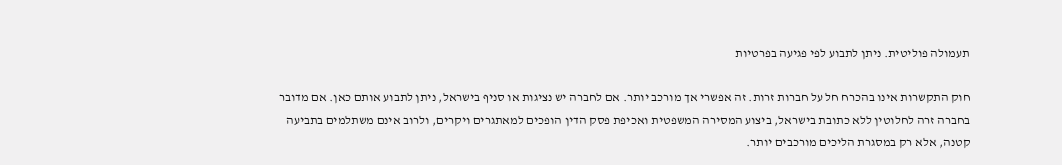תעמולה פוליטית. ניתן לתבוע לפי פגיעה בפרטיות

חוק התקשרות אינו בהכרח חל על חברות זרות. זה אפשרי אך מורכב יותר. אם לחברה יש נציגות או סניף בישראל, ניתן לתבוע אותם כאן. אם מדובר בחברה זרה לחלוטין ללא כתובת בישראל, ביצוע המסירה המשפטית ואכיפת פסק הדין הופכים למאתגרים ויקרים, ולרוב אינם משתלמים בתביעה קטנה, אלא רק במסגרת הליכים מורכבים יותר.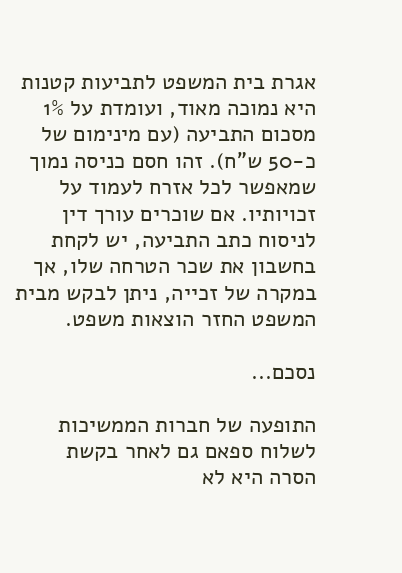אגרת בית המשפט לתביעות קטנות היא נמוכה מאוד, ועומדת על 1% מסכום התביעה (עם מינימום של כ-50 ש"ח). זהו חסם כניסה נמוך שמאפשר לכל אזרח לעמוד על זכויותיו. אם שוכרים עורך דין לניסוח כתב התביעה, יש לקחת בחשבון את שכר הטרחה שלו, אך במקרה של זכייה, ניתן לבקש מבית המשפט החזר הוצאות משפט.

נסכם...

התופעה של חברות הממשיכות לשלוח ספאם גם לאחר בקשת הסרה היא לא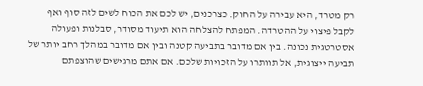רק מטרד, היא עבירה על החוק. כצרכנים, יש לכם את הכוח לשים לזה סוף ואף לקבל פיצוי על ההטרדה. המפתח להצלחה הוא תיעוד מסודר, סבלנות ופעולה אסטרטגית נכונה. בין אם מדובר בתביעה קטנה ובין אם מדובר במהלך רחב יותר של תביעה ייצוגית, אל תוותרו על הזכויות שלכם. אם אתם מרגישים שהוצפתם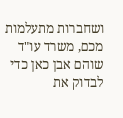ושחברות מתעלמות מכם, משרד עו"ד שוהם אבן כאן כדי לבדוק את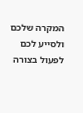המקרה שלכם ולסייע לכם לפעול בצורה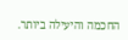החכמה והיעילה ביותר.